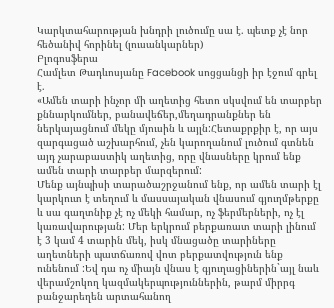Կարկտահարության խնդրի լուծումը սա է. պետք չէ նոր հեծանիվ հորինել (լուսանկարներ)
Բլոգոսֆերա
Համլետ Թադևոսյանը Facebook սոցցանցի իր էջում գրել է.
«Ամեն տարի ինչոր մի աղետից հետո սկսվում են տարբեր քննարկումներ, բանավեճեր,մեղադրանքներ են ներկայացնում մեկը մյուսին և այլն:Հետաքրքիր է, որ այս զարգացած աշխարհում, չեն կարողանում լուծում գտնեն այդ չարաբաստիկ աղետից, որը վնասները կրում ենք ամեն տարի տարբեր մարզերում:
Մենք այնպիսի տարածաշրջանում ենք, որ ամեն տարի էլ կարկուտ է տեղում և մասսայական վնասում գյուղմթերքը և սա գաղտնիք չէ ոչ մեկի համար, ոչ ֆերմերների, ոչ էլ կառավարության: Մեր երկրում բերքառատ տարի լինում է 3 կամ 4 տարին մեկ, իսկ մնացածը տարիները աղետների պատճառով վոտ բերքատվություն ենք ունենում :Եվ դա ոչ միայն վնաս է գյուղացիներին`այլ նաև վերամշոկող կազմակերպություններին, թարմ միրրգ բանջարեղեն արտահանող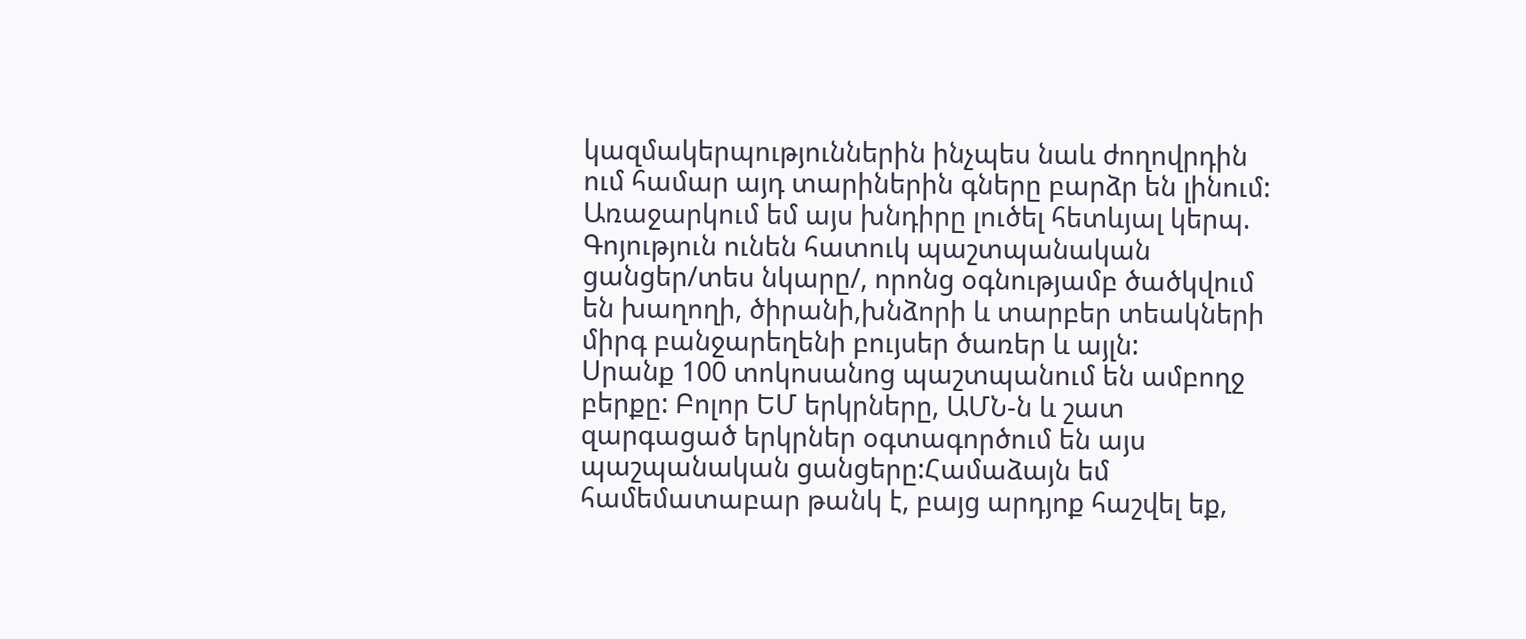կազմակերպություններին ինչպես նաև ժողովրդին ում համար այդ տարիներին գները բարձր են լինում: Առաջարկում եմ այս խնդիրը լուծել հետևյալ կերպ.
Գոյություն ունեն հատուկ պաշտպանական ցանցեր/տես նկարը/, որոնց օգնությամբ ծածկվում են խաղողի, ծիրանի,խնձորի և տարբեր տեակների միրգ բանջարեղենի բույսեր ծառեր և այլն:
Սրանք 100 տոկոսանոց պաշտպանում են ամբողջ բերքը: Բոլոր ԵՄ երկրները, ԱՄՆ-ն և շատ զարգացած երկրներ օգտագործում են այս պաշպանական ցանցերը:Համաձայն եմ համեմատաբար թանկ է, բայց արդյոք հաշվել եք,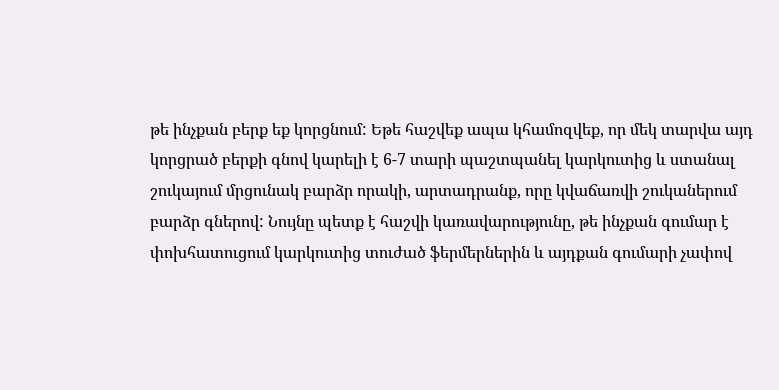թե ինչքան բերք եք կորցնում: Եթե հաշվեք ապա կհամոզվեք, որ մեկ տարվա այդ կորցրած բերքի գնով կարելի է 6-7 տարի պաշտպանել կարկուտից և ստանալ շուկայում մրցունակ բարձր որակի, արտադրանք, որը կվաճառվի շուկաներում բարձր գներով: Նույնը պետք է հաշվի կառավարությունը, թե ինչքան գումար է փոխհատուցում կարկուտից տուժած ֆերմերներին և այդքան գումարի չափով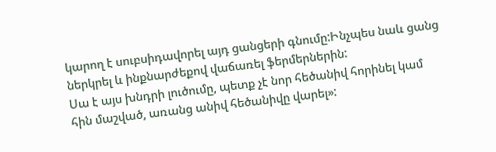կարող է սուբսիդավորել այդ ցանցերի գնումը:Ինչպես նաև ցանց ներկրել և ինքնարժեքով վաճառել ֆերմերներին:
Սա է այս խնդրի լուծումը, պետք չէ նոր հեծանիվ հորինել կամ հին մաշված, առանց անիվ հեծանիվը վարել»: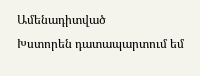Ամենադիտված
Խստորեն դատապարտում եմ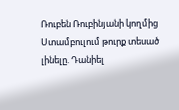Ռուբեն Ռուբինյանի կողմից Ստամբուլում թուրք տեսած լինելը. Դանիել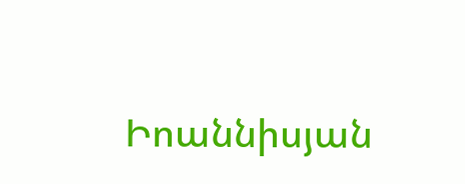Իոաննիսյան